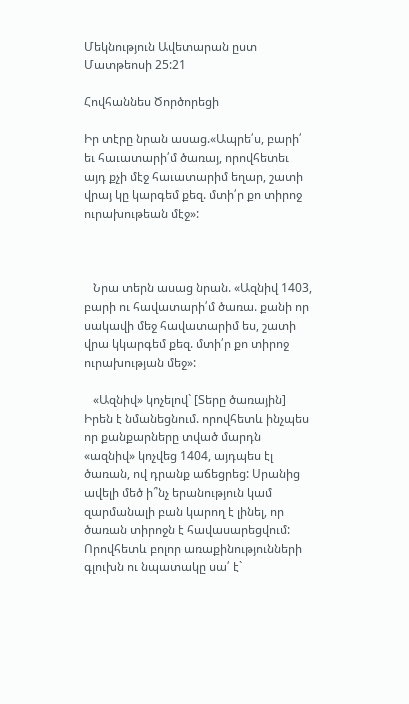Մեկնություն Ավետարան ըստ Մատթեոսի 25:21

Հովհաննես Ծործորեցի

Իր տէրը նրան ասաց.«Ապրե՛ս, բարի՛ եւ հաւատարի՛մ ծառայ, որովհետեւ այդ քչի մէջ հաւատարիմ եղար, շատի վրայ կը կարգեմ քեզ. մտի՛ր քո տիրոջ ուրախութեան մէջ»:



   Նրա տերն ասաց նրան. «Ազնիվ 1403, բարի ու հավատարի՛մ ծառա. քանի որ սակավի մեջ հավատարիմ ես, շատի վրա կկարգեմ քեզ. մտի՛ր քո տիրոջ ուրախության մեջ»:

   «Ազնիվ» կոչելով` [Տերը ծառային] Իրեն է նմանեցնում. որովհետև ինչպես որ քանքարները տված մարդն «ազնիվ» կոչվեց 1404, այդպես էլ ծառան, ով դրանք աճեցրեց: Սրանից ավելի մեծ ի՞նչ երանություն կամ զարմանալի բան կարող է լինել, որ ծառան տիրոջն է հավասարեցվում: Որովհետև բոլոր առաքինությունների գլուխն ու նպատակը սա՛ է`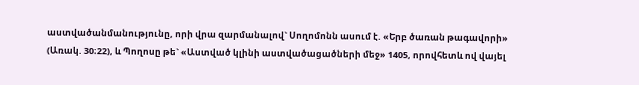աստվածանմանությունը, որի վրա զարմանալով` Սողոմոնն ասում է. «Երբ ծառան թագավորի» (Առակ. 30։22), և Պողոսը թե` «Աստված կլինի աստվածացածների մեջ» 1405, որովհետև ով վայել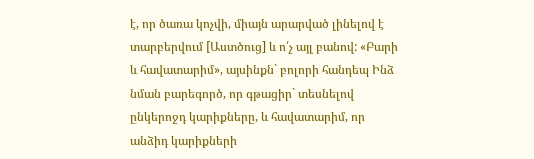է, որ ծառա կոչվի, միայն արարված լինելով է տարբերվում [Աստծուց] և ո՛չ այլ բանով: «Բարի և հավատարիմ», այսինքն` բոլորի հանդեպ Ինձ նման բարեգործ, որ գթացիր` տեսնելով ընկերոջդ կարիքները, և հավատարիմ, որ անձիդ կարիքների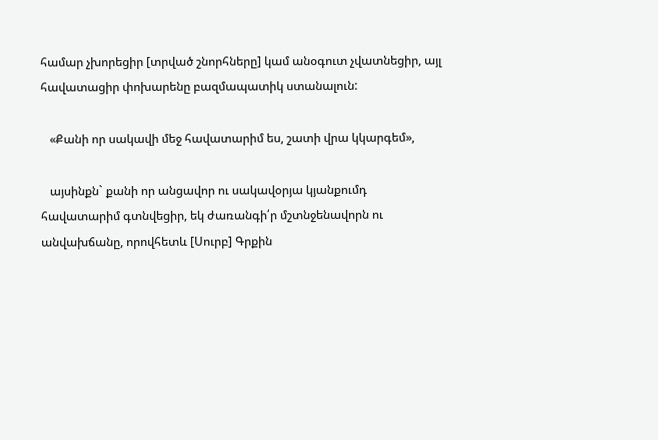համար չխորեցիր [տրված շնորհները] կամ անօգուտ չվատնեցիր, այլ հավատացիր փոխարենը բազմապատիկ ստանալուն:

   «Քանի որ սակավի մեջ հավատարիմ ես, շատի վրա կկարգեմ»,

   այսինքն` քանի որ անցավոր ու սակավօրյա կյանքումդ հավատարիմ գտնվեցիր, եկ ժառանգի՛ր մշտնջենավորն ու անվախճանը, որովհետև [Սուրբ] Գրքին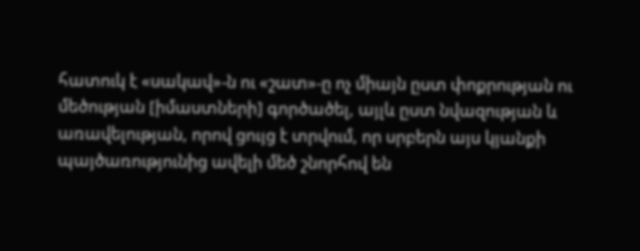հատուկ է «սակավ»-ն ու «շատ»-ը ոչ միայն ըստ փոքրության ու մեծության [իմաստների] գործածել, այլև ըստ նվազության և առավելության, որով ցույց է տրվում, որ սրբերն այս կյանքի պայծառությունից ավելի մեծ շնորհով են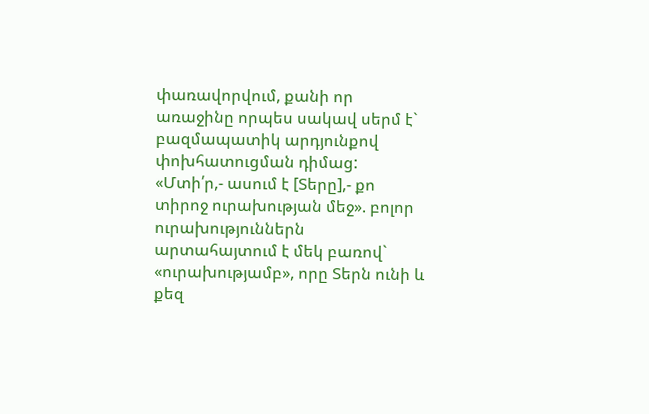փառավորվում, քանի որ առաջինը որպես սակավ սերմ է` բազմապատիկ արդյունքով փոխհատուցման դիմաց: «Մտի՛ր,- ասում է [Տերը],- քո տիրոջ ուրախության մեջ». բոլոր ուրախություններն արտահայտում է մեկ բառով` «ուրախությամբ», որը Տերն ունի և քեզ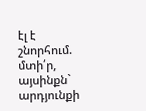էլ է շնորհում. մտի՛ր, այսինքն` արդյունքի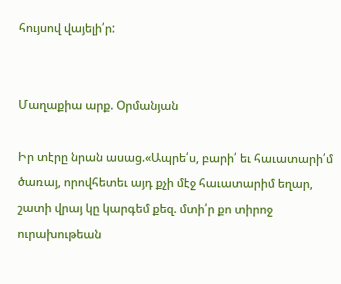հույսով վայելի՛ր:


Մաղաքիա արք. Օրմանյան

Իր տէրը նրան ասաց.«Ապրե՛ս, բարի՛ եւ հաւատարի՛մ ծառայ, որովհետեւ այդ քչի մէջ հաւատարիմ եղար, շատի վրայ կը կարգեմ քեզ. մտի՛ր քո տիրոջ ուրախութեան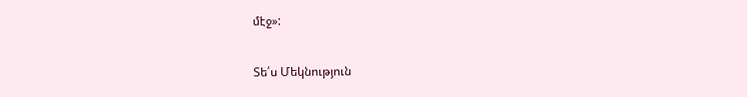մէջ»:

Տե՛ս Մեկնություն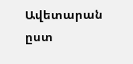Ավետարան ըստ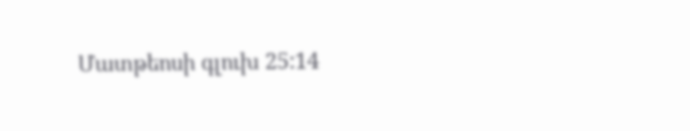Մատթեոսի գլուխ 25:14